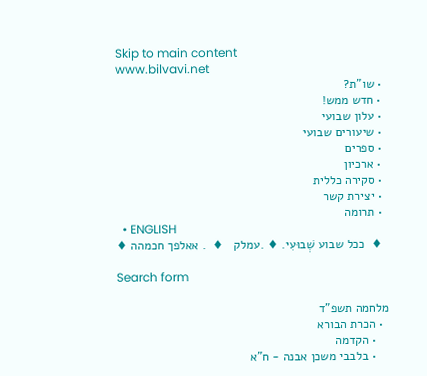Skip to main content
www.bilvavi.net
  • שו”ת?
  • חדש ממש!
  • עלון שבועי
  • שיעורים שבועי
  • ספרים
  • ארכיון
  • סקירה כללית
  • יצירת קשר
  • תרומה
  • ENGLISH
  ♦  ככל שבוע שְׁבוּעִי. ♦ .עמלק   ♦  . אאלפך חכמהה ♦

Search form

מלחמה תשפ"ד
  • הכרת הבורא
    • הקדמה
    • בלבבי משכן אבנה - ח"א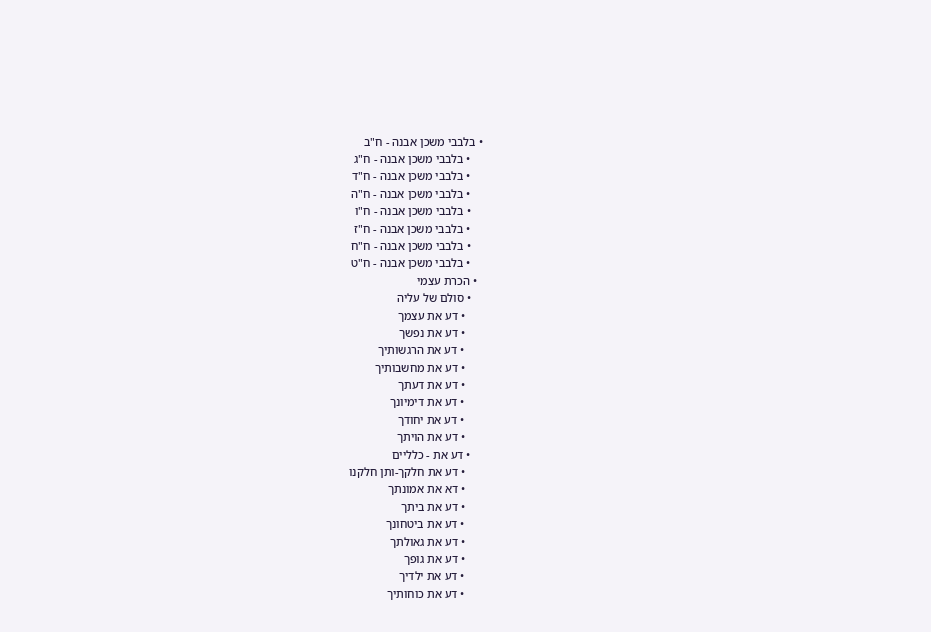• בלבבי משכן אבנה - ח"ב
    • בלבבי משכן אבנה - ח"ג
    • בלבבי משכן אבנה - ח"ד
    • בלבבי משכן אבנה - ח"ה
    • בלבבי משכן אבנה - ח"ו
    • בלבבי משכן אבנה - ח"ז
    • בלבבי משכן אבנה - ח"ח
    • בלבבי משכן אבנה - ח"ט
  • הכרת עצמי
    • סולם של עליה
      • דע את עצמך
      • דע את נפשך
      • דע את הרגשותיך
      • דע את מחשבותיך
      • דע את דעתך
      • דע את דימיונך
      • דע את יחודך
      • דע את הויתך
    • דע את - כלליים
      • דע את חלקך-ותן חלקנו
      • דא את אמונתך
      • דע את ביתך
      • דע את ביטחונך
      • דע את גאולתך
      • דע את גופך
      • דע את ילדיך
      • דע את כוחותיך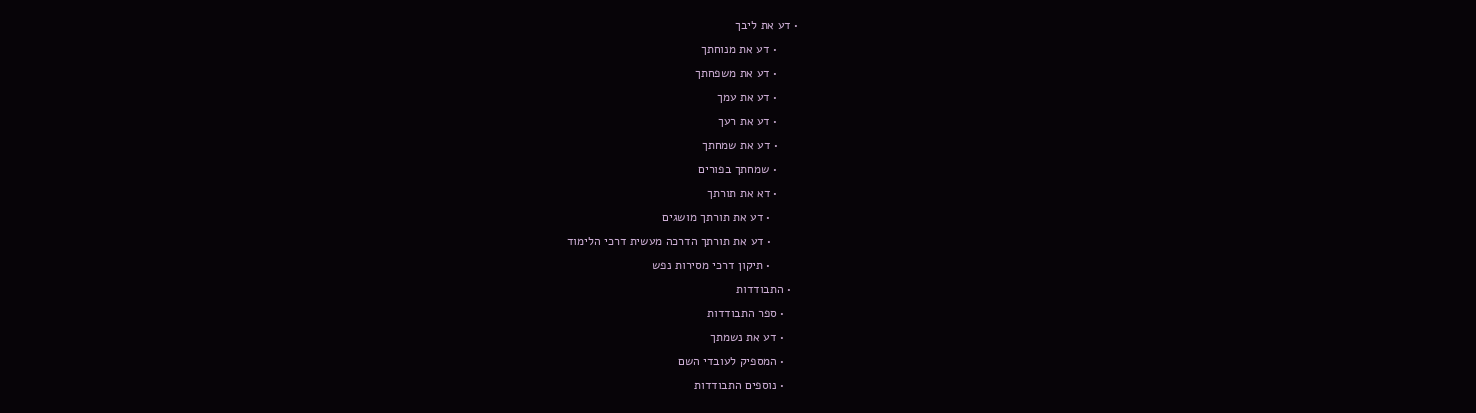• דע את ליבך
      • דע את מנוחתך
      • דע את משפחתך
      • דע את עמך
      • דע את רעך
      • דע את שמחתך
      • שמחתך בפורים
      • דא את תורתך
        • דע את תורתך מושגים
        • דע את תורתך הדרכה מעשית דרכי הלימוד
        • תיקון דרכי מסירות נפש
  • התבודדות
    • ספר התבודדות
    • דע את נשמתך
    • המספיק לעובדי השם
    • נוספים התבודדות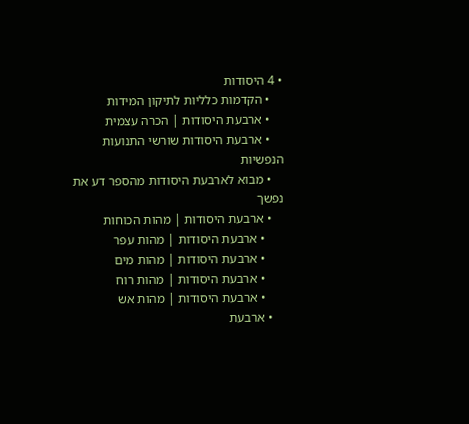• 4 היסודות
    • הקדמות כלליות לתיקון המידות
    • ארבעת היסודות | הכרה עצמית
    • ארבעת היסודות שורשי התנועות הנפשיות
    • מבוא לארבעת היסודות מהספר דע את נפשך
    • ארבעת היסודות | מהות הכוחות
      • ארבעת היסודות | מהות עפר
      • ארבעת היסודות | מהות מים
      • ארבעת היסודות | מהות רוח
      • ארבעת היסודות | מהות אש
    • ארבעת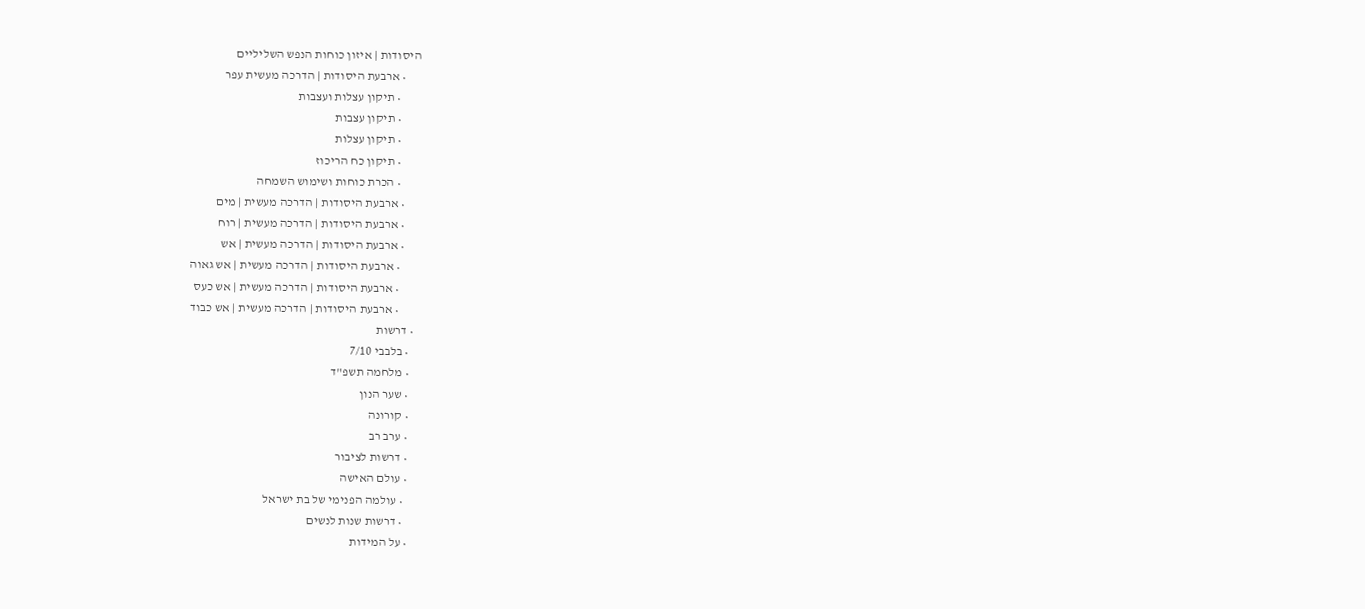היסודות | איזון כוחות הנפש השליליים
      • ארבעת היסודות | הדרכה מעשית עפר
        • תיקון עצלות ועצבות
        • תיקון עצבות
        • תיקון עצלות
        • תיקון כח הריכוז
        • הכרת כוחות ושימוש השמחה
      • ארבעת היסודות | הדרכה מעשית | מים
      • ארבעת היסודות | הדרכה מעשית | רוח
      • ארבעת היסודות | הדרכה מעשית | אש
        • ארבעת היסודות | הדרכה מעשית | אש גאוה
        • ארבעת היסודות | הדרכה מעשית | אש כעס
        • ארבעת היסודות | הדרכה מעשית | אש כבוד
  • דרשות
    • בלבבי 7/10
    • מלחמה תשפ"ד
    • שער הנון
    • קורונה
    • ערב רב
    • דרשות לציבור
    • עולם האישה
      • עולמה הפנימי של בת ישראל
      • דרשות שנות לנשים
    • על המידות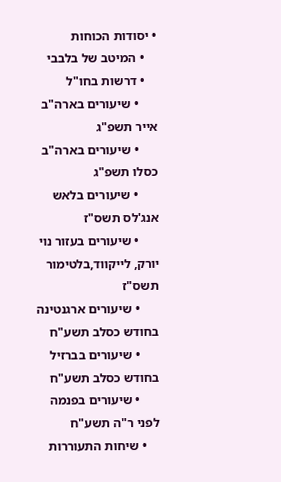• יסודות הכוחות
    • המיטב של בלבבי
    • דרשות בחו"ל
      • שיעורים בארה"ב אייר תשפ"ג
      • שיעורים בארה"ב כסלו תשפ"ג
      • שיעורים בלאש אנג'לס תשס"ז
      • שיעורים בעזור נוי יורק, לייקווד,בלטימור תשס"ז
      • שיעורים ארגנטינה בחודש כסלב תשע"ח
      • שיעורים בברזיל בחודש כסלב תשע"ח
      • שיעורים בפנמה לפני ר"ה תשע"ח
    • שיחות התעוררות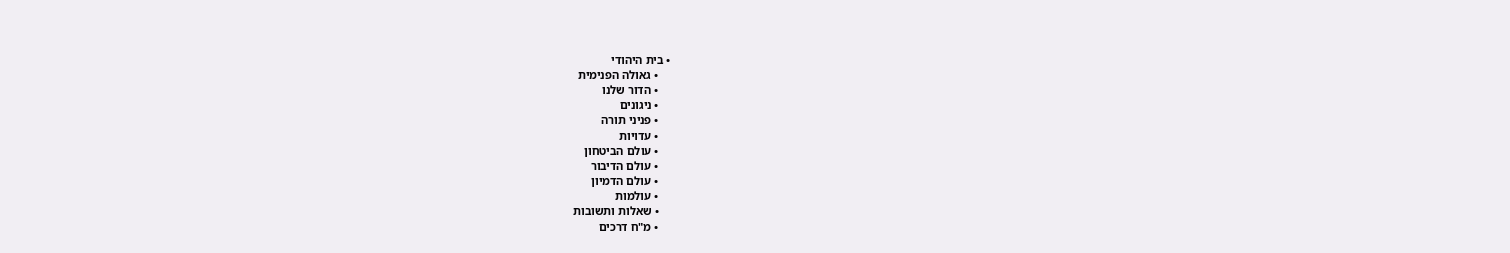• בית היהודי
    • גאולה הפנימית
    • הדור שלנו
    • ניגונים
    • פניני תורה
    • עדויות
    • עולם הביטחון
    • עולם הדיבור
    • עולם הדמיון
    • עולמות
    • שאלות ותשובות
    • מ"ח דרכים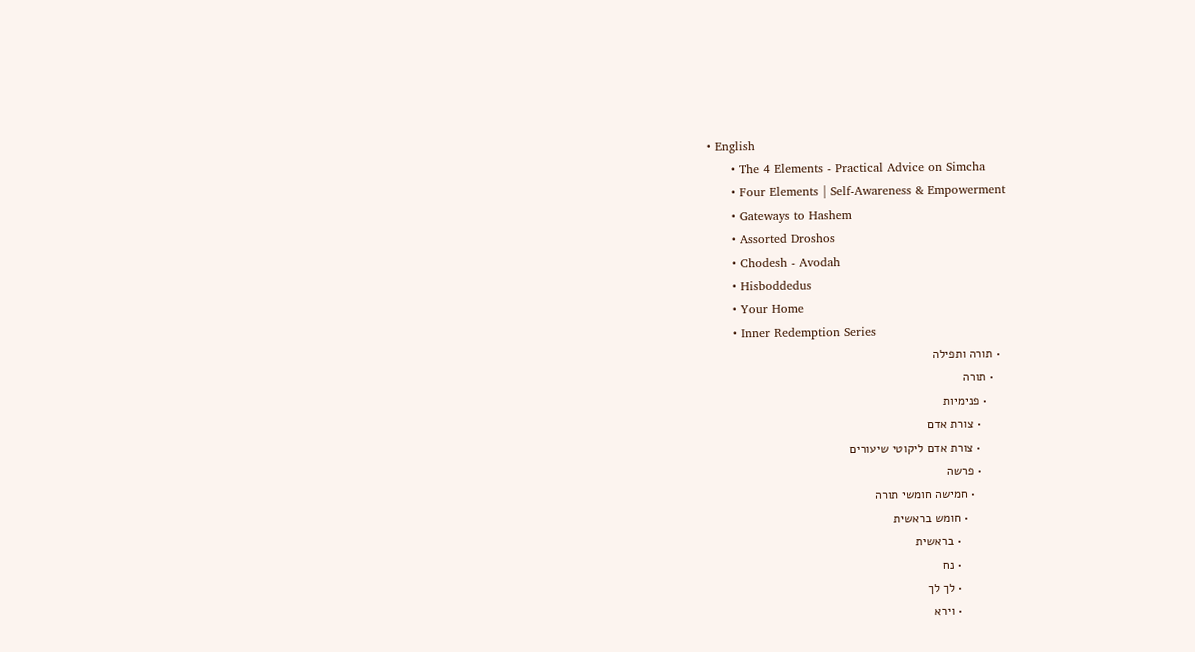• English
      • The 4 Elements - Practical Advice on Simcha
      • Four Elements | Self-Awareness & Empowerment
      • Gateways to Hashem
      • Assorted Droshos
      • Chodesh - Avodah
      • Hisboddedus
      • Your Home
      • Inner Redemption Series
  • תורה ותפילה
    • תורה
      • פנימיות
        • צורת אדם
        • צורת אדם ליקוטי שיעורים
        • פרשה
          • חמישה חומשי תורה
            • חומש בראשית
              • בראשית
              • נח
              • לך לך
              • וירא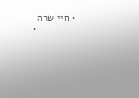• חיי שרה
              •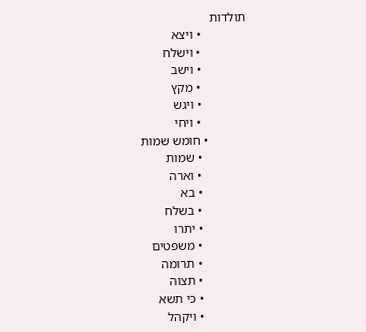תולדות
              • ויצא
              • וישלח
              • וישב
              • מקץ
              • ויגש
              • ויחי
            • חומש שמות
              • שמות
              • וארה
              • בא
              • בשלח
              • יתרו
              • משפטים
              • תרומה
              • תצוה
              • כי תשא
              • ויקהל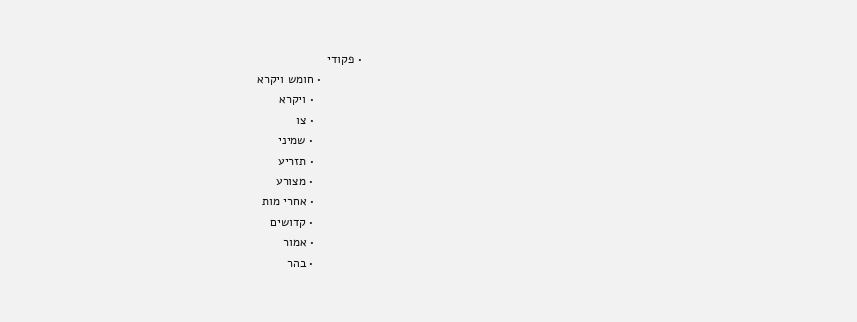• פקודי
            • חומש ויקרא
              • ויקרא
              • צו
              • שמיני
              • תזריע
              • מצורע
              • אחרי מות
              • קדושים
              • אמור
              • בהר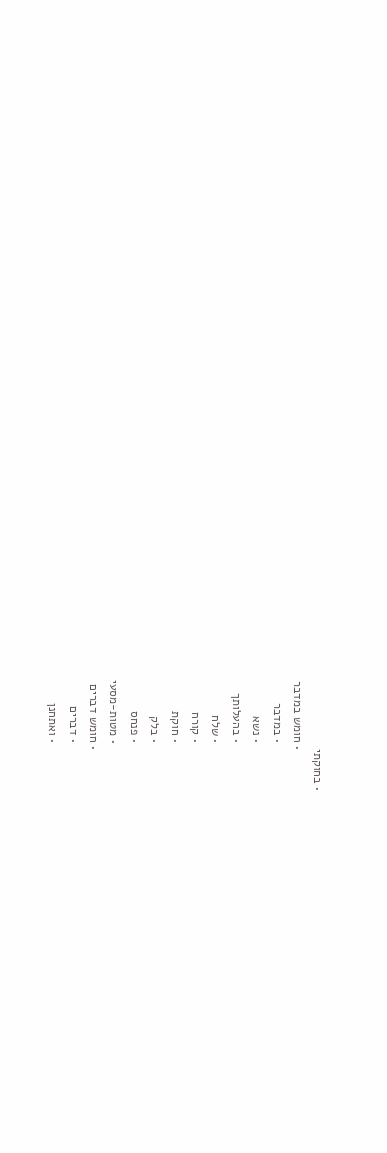• בחוקתי
            • חומש במדבר
              • במדבר
              • נשא
              • בהעלותך
              • שלח
              • קורח
              • חוקת
              • בלק
              • פנחס
              • מטות-מסעי
            • חומש דברים
              • דברים
              • ואתחנן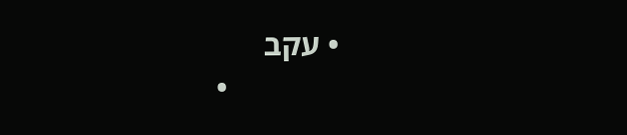• עקב
              •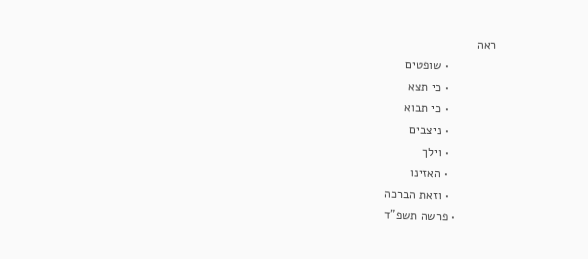ראה
              • שופטים
              • כי תצא
              • כי תבוא
              • ניצבים
              • וילך
              • האזינו
              • וזאת הברכה
            • פרשה תשפ"ד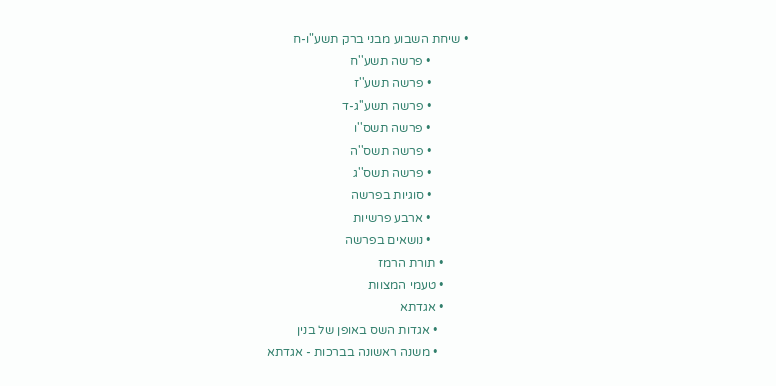• שיחת השבוע מבני ברק תשע"ו-ח
            • פרשה תשע''ח
            • פרשה תשע''ז
            • פרשה תשע''ג-ד
            • פרשה תשס''ו
            • פרשה תשס''ה
            • פרשה תשס''ג
            • סוגיות בפרשה
            • ארבע פרשיות
            • נושאים בפרשה
        • תורת הרמז
        • טעמי המצוות
        • אגדתא
          • אגדות השס באופן של בנין
          • משנה ראשונה בברכות - אגדתא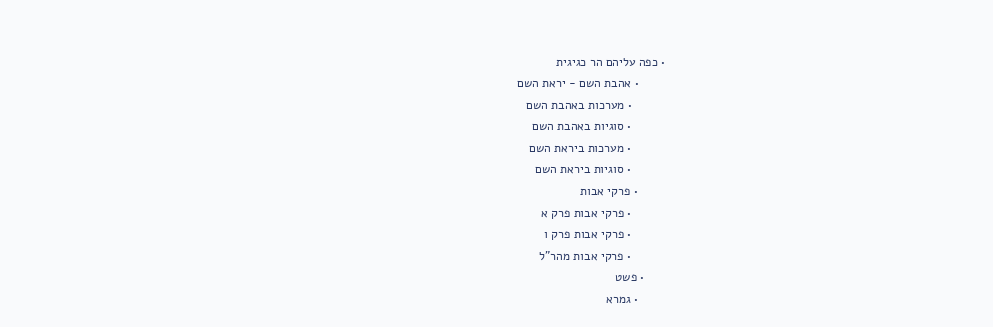• כפה עליהם הר כגיגית
        • אהבת השם - יראת השם
          • מערכות באהבת השם
          • סוגיות באהבת השם
          • מערכות ביראת השם
          • סוגיות ביראת השם
        • פרקי אבות
          • פרקי אבות פרק א
          • פרקי אבות פרק ו
          • פרקי אבות מהר"ל
      • פשט
        • גמרא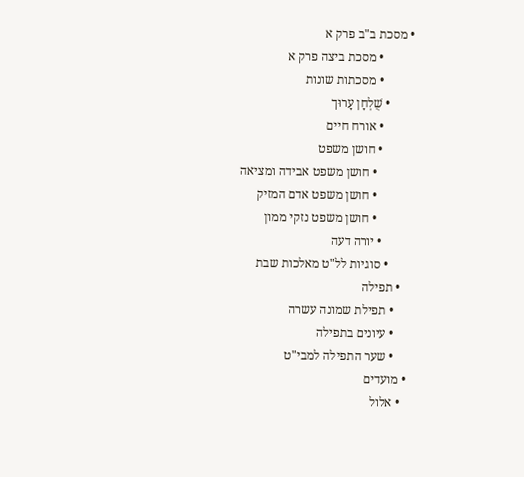• מסכת ב"ב פרק א
          • מסכת ביצה פרק א
          • מסכתות שונות
        • שֻׁלְחָן עָרוּך
          • אורח חיים
          • חושן משפט
            • חושן משפט אבידה ומציאה
            • חושן משפט אדם המזיק
            • חושן משפט נזקי ממון
          • יורה דעה
        • סוגיות לל"ט מאלכות שבת
    • תפילה
      • תפילת שמונה עשרה
      • עיונים בתפילה
      • שער התפילה למבי"ט
  • מועדים
    • אלול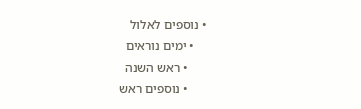• נוספים לאלול
    • ימים נוראים
      • ראש השנה
      • נוספים ראש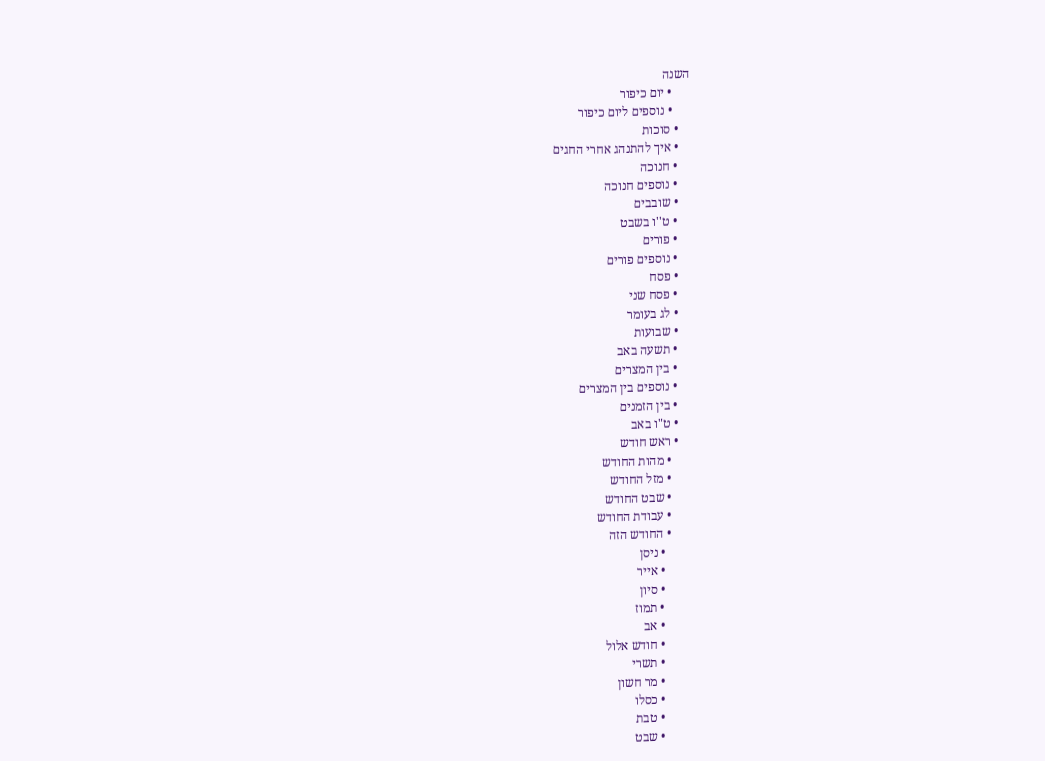השנה
      • יום כיפור
      • נוספים ליום כיפור
    • סוכות
    • איך להתנהג אחרי החגים
    • חנוכה
    • נוספים חנוכה
    • שובבים
    • ט''ו בשבט
    • פורים
    • נוספים פורים
    • פסח
    • פסח שני
    • לג בעומר
    • שבועות
    • תשעה באב
    • בין המצרים
    • נוספים בין המצרים
    • בין הזמנים
    • ט"ו באב
    • ראש חודש
      • מהות החודש
      • מזל החודש
      • שבט החודש
      • עבודת החודש
      • החודש הזה
        • ניסן
        • אייר
        • סיון
        • תמוז
        • אב
        • חודש אלול
        • תשרי
        • מר חשון
        • כסלו
        • טבת
        • שבט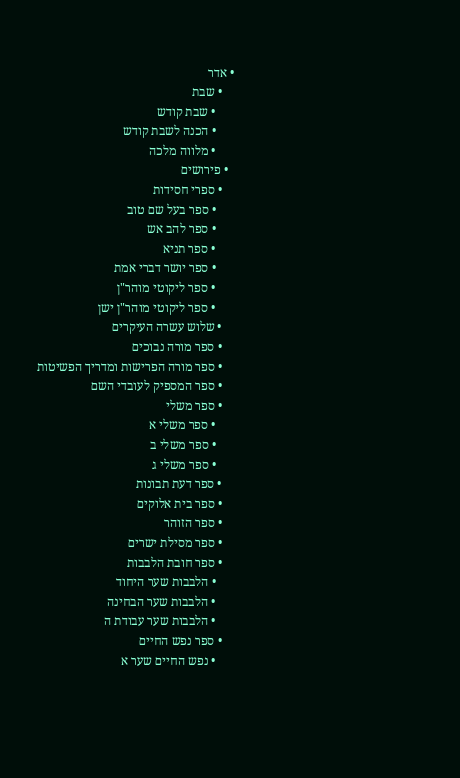• אדר
    • שבת
      • שבת קודש
      • הכנה לשבת קודש
      • מלווה מלכה
  • פירושים
    • ספרי חסידות
      • ספר בעל שם טוב
      • ספר להב אש
      • ספר תניא
      • ספר יושר דברי אמת
      • ספר ליקוטי מוהר"ן
      • ספר ליקוטי מוהר"ן ישן
    • שלוש עשרה העיקרים
    • ספר מורה נבוכים
    • ספר מורה הפרישות ומדריך הפשיטות
    • ספר המספיק לעובדי השם
    • ספר משלי
      • ספר משלי א
      • ספר משלי ב
      • ספר משלי ג
    • ספר דעת תבונות
    • ספר בית אלוקים
    • ספר הזוהר
    • ספר מסילת ישרים
    • ספר חובת הלבבות
      • הלבבות שער היחוד
      • הלבבות שער הבחינה
      • הלבבות שער עבודת ה
    • ספר נפש החיים
      • נפש החיים שער א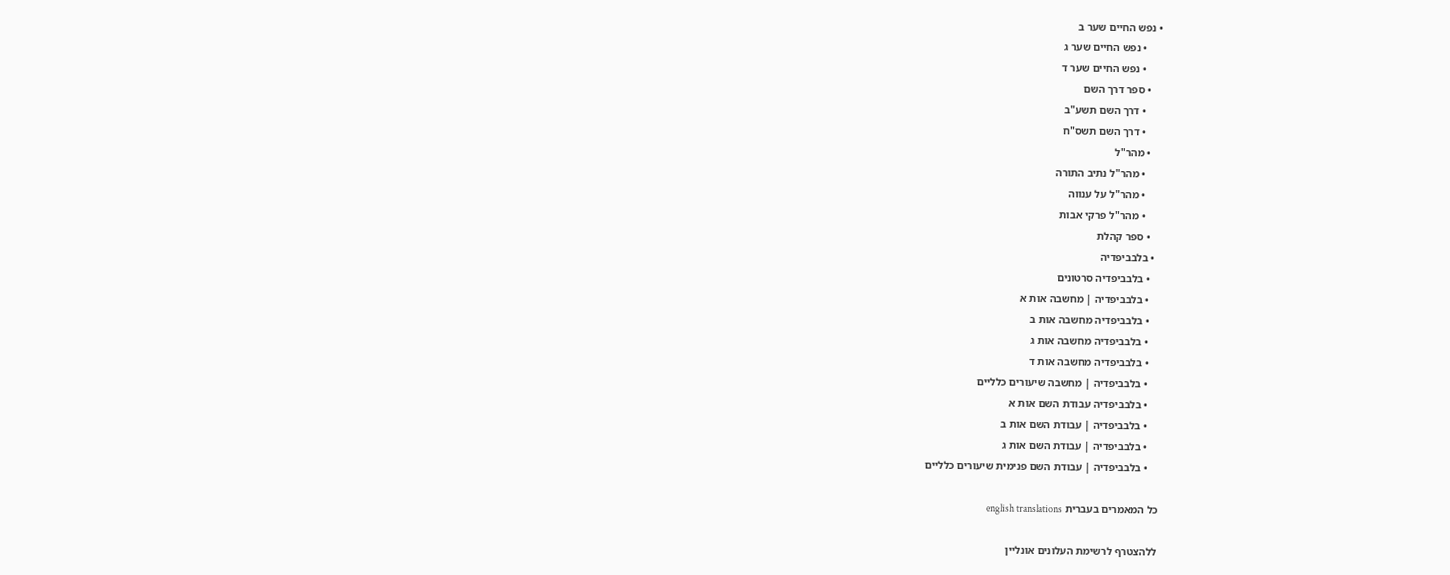• נפש החיים שער ב
      • נפש החיים שער ג
      • נפש החיים שער ד
    • ספר דרך השם
      • דרך השם תשע"ב
      • דרך השם תשס"ח
    • מהר"ל
      • מהר"ל נתיב התורה
      • מהר"ל על ענווה
      • מהר"ל פרקי אבות
    • ספר קהלת
  • בלבביפדיה
    • בלבביפדיה סרטונים
    • בלבביפדיה | מחשבה אות א
    • בלבביפדיה מחשבה אות ב
    • בלבביפדיה מחשבה אות ג
    • בלבביפדיה מחשבה אות ד
    • בלבביפדיה | מחשבה שיעורים כלליים
    • בלבביפדיה עבודת השם אות א
    • בלבביפדיה | עבודת השם אות ב
    • בלבביפדיה | עבודת השם אות ג
    • בלבביפדיה | עבודת השם פנימית שיעורים כלליים

כל המאמרים בעברית english translations

ללהצטרף לרשימת העלונים אונליין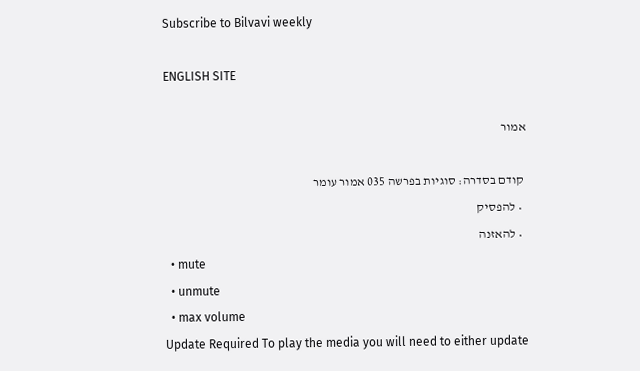Subscribe to Bilvavi weekly

ENGLISH SITE

אמור

 קודם בסדרה: סוגיות בפרשה 035 אמור עומר
  • להפסיק
  • להאזנה
  • mute
  • unmute
  • max volume
Update Required To play the media you will need to either update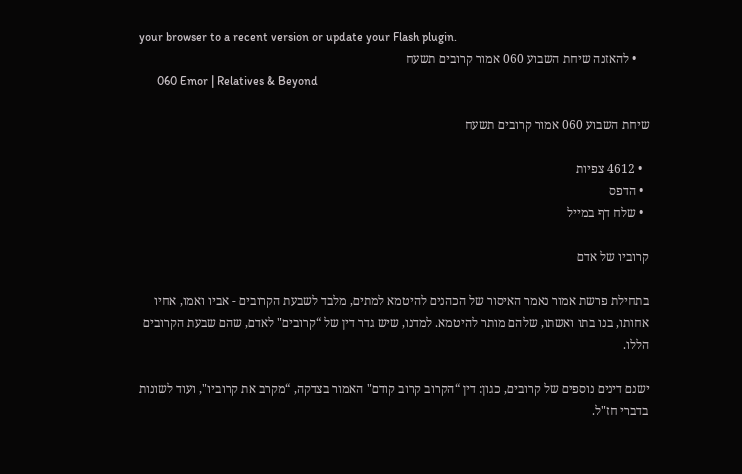your browser to a recent version or update your Flash plugin.
    • להאזנה שיחת השבוע 060 אמור קרובים תשעח
      060 Emor | Relatives & Beyond

שיחת השבוע 060 אמור קרובים תשעח

  • 4612 צפיות
  • הדפס
  • שלח דף במייל

קרוביו של אדם

בתחילת פרשת אמור נאמר האיסור של הכהנים להיטמא למתים, מלבד לשבעת הקרובים - אביו ואמו, אחיו אחותו, בנו בתו ואשתו, שלהם מותר להיטמא. למדנו, שיש גדר דין של “קרובים" לאדם, שהם שבעת הקרובים הללו.

ישנם דינים נוספים של קרובים, כגון: דין “הקרוב קרוב קודם" האמור בצדקה, “מקרב את קרוביו", ועוד לשונות בדברי חז"ל.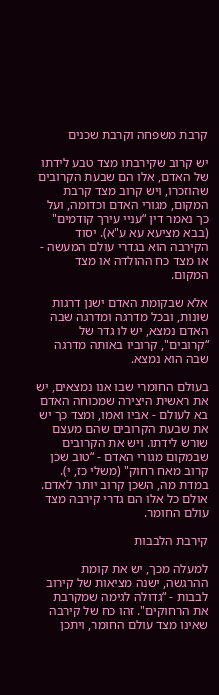קרבת משפחה וקרבת שכנים

יש קרוב שקירבתו מצד טבע לידתו של האדם, אלו הם שבעת הקרובים שהוזכרו, ויש קרוב מצד קרבת המקום, מגורי האדם וכדומה, ועל כך נאמר דין “עניי עירך קודמים" (בבא מציעא עא ע"א). יסוד הקירבה הוא בגדרי עולם המעשה - או מצד כח ההולדה או מצד המקום.

אלא שבקומת האדם ישנן דרגות שונות, ובכל מדרגה ומדרגה שבה האדם נמצא, יש לו גדר של “קרובים", קרוביו באותה מדרגה שבה הוא נמצא.

בעולם החומרי שבו אנו נמצאים, יש את ראשית היצירה שמכוחה האדם בא לעולם - אביו ואמו, ומצד כך יש את שבעת הקרובים שהם מעצם שורש לידתו. ויש את הקרובים שבמקום מגורי האדם - “טוב שכן קרוב מאח רחוק" (משלי כז, י). במדת מה, השכן קרוב יותר לאדם. אולם כל אלו הם גדרי קירבה מצד עולם החומר.

קירבת הלבבות

למעלה מכך, יש את קומת ההרגשה, ישנה מציאות של קירוב לבבות - “גדולה לגימה שמקרבת את הרחוקים". זהו כח של קירבה שאינו מצד עולם החומר, ויתכן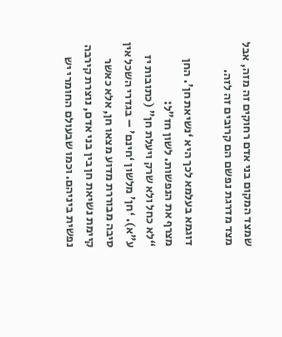שמצד המקום בני אדם רחוקים זה מזה, אבל מצד מדרגת נפשם הם קרובים זה לזה.

דוגמא בעלמא לכך היא ‘נשיאת חן'. החן מצרף את הנפשות. לשון חז"ל:
“לא כחל ולא שרק ויעלת חן" (כתובות יז ע"א). ‘חן' מלשון ‘חינם' – בגדרי השכל אין סיבה מבוררת מדוע מצאו חן, אלא כאשר קיימת נשיאת חן בין בני אדם, נוצרת קירבה נפשית ביניהם. וכמו שבעולם החומרי יש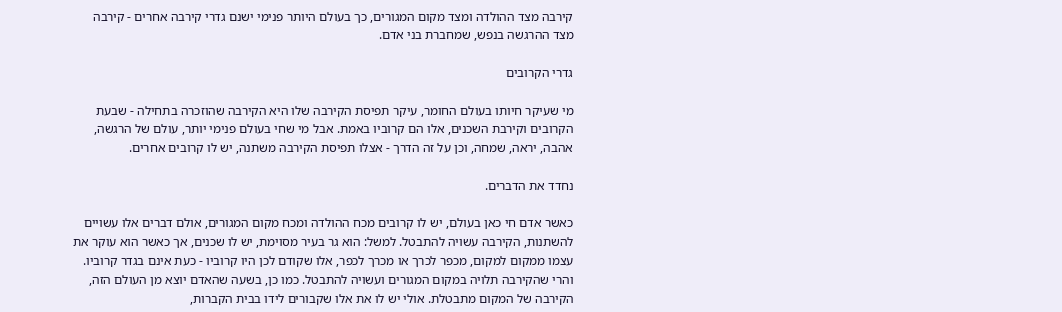קירבה מצד ההולדה ומצד מקום המגורים, כך בעולם היותר פנימי ישנם גדרי קירבה אחרים - קירבה מצד ההרגשה בנפש, שמחברת בני אדם.

גדרי הקרובים

מי שעיקר חיותו בעולם החומר, עיקר תפיסת הקירבה שלו היא הקירבה שהוזכרה בתחילה - שבעת הקרובים וקירבת השכנים, אלו הם קרוביו באמת. אבל מי שחי בעולם פנימי יותר, עולם של הרגשה, אהבה, יראה, שמחה, וכן על זה הדרך - אצלו תפיסת הקירבה משתנה, יש לו קרובים אחרים.

נחדד את הדברים.

כאשר אדם חי כאן בעולם, יש לו קרובים מכח ההולדה ומכח מקום המגורים, אולם דברים אלו עשויים להשתנות, הקירבה עשויה להתבטל. למשל: הוא גר בעיר מסוימת, יש לו שכנים, אך כאשר הוא עוקר את עצמו ממקום למקום, מכפר לכרך או מכרך לכפר, אלו שקודם לכן היו קרוביו - כעת אינם בגדר קרוביו. והרי שהקירבה תלויה במקום המגורים ועשויה להתבטל. כמו כן, בשעה שהאדם יוצא מן העולם הזה, הקירבה של המקום מתבטלת. אולי יש לו את אלו שקבורים לידו בבית הקברות,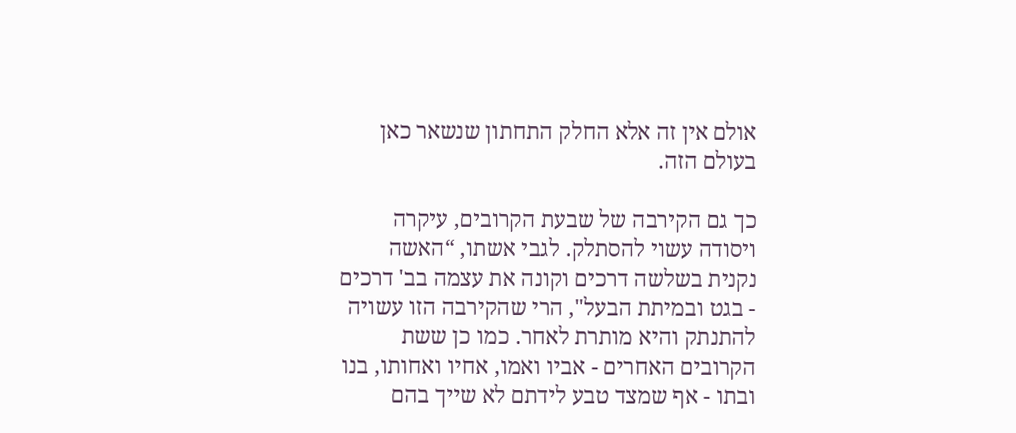אולם אין זה אלא החלק התחתון שנשאר כאן בעולם הזה.

כך גם הקירבה של שבעת הקרובים, עיקרה ויסודה עשוי להסתלק. לגבי אשתו, “האשה נקנית בשלשה דרכים וקונה את עצמה בב' דרכים - בגט ובמיתת הבעל", הרי שהקירבה הזו עשויה להתנתק והיא מותרת לאחר. כמו כן ששת הקרובים האחרים - אביו ואמו, אחיו ואחותו, בנו ובתו - אף שמצד טבע לידתם לא שייך בהם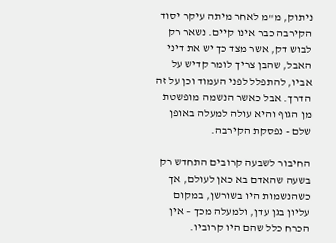ניתוק, מ"מ לאחר מיתה עיקר יסוד הקירבה כבר אינו קיים. נשאר רק לבוש דק, אשר מצד כך יש את דיני האבל, שהבן צריך לומר קדיש על אביו, להתפלל לפני העמוד וכן על זה הדרך. אבל כאשר הנשמה מופשטת מן הגוף והיא עולה למעלה באופן שלם - נפסקת הקירבה.

החיבור לשבעה קרובים התחדש רק בשעה שהאדם בא כאן לעולם, אך כשהנשמות היו בשורשן, במקום עליון בגן עדן, ולמעלה מכך – אין הכרח כלל שהם היו קרוביו.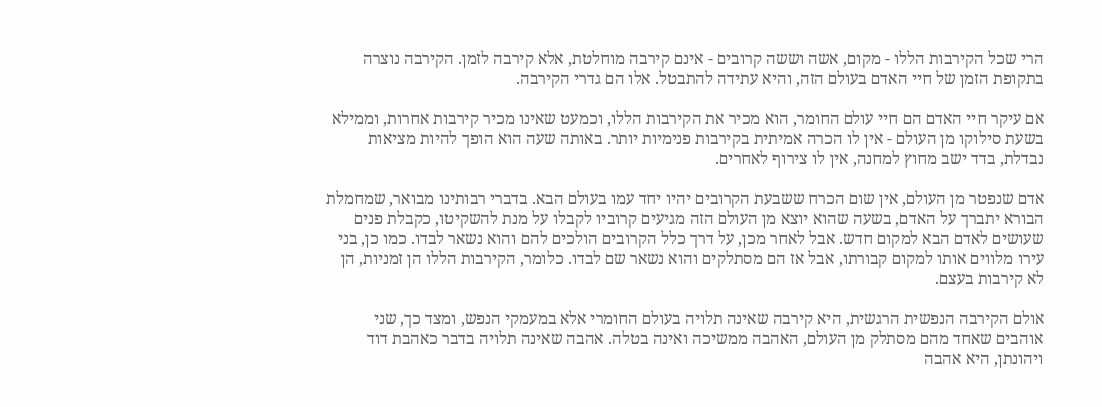הרי שכל הקירבות הללו - מקום, אשה וששה קרובים - אינם קירבה מוחלטת, אלא קירבה לזמן. הקירבה נוצרה בתקופת הזמן של חיי האדם בעולם הזה, והיא עתידה להתבטל. אלו הם גדרי הקירבה.

אם עיקר חיי האדם הם חיי עולם החומר, הוא מכיר את הקירבות הללו, וכמעט שאינו מכיר קירבות אחרות, וממילא בשעת סילוקו מן העולם - אין לו הכרה אמיתית בקירבות פנימיות יותר. באותה שעה הוא הופך להיות מציאות נבדלת, בדד ישב מחוץ למחנה, אין לו צירוף לאחרים.

אדם שנפטר מן העולם, אין שום הכרח ששבעת הקרובים יהיו יחד עמו בעולם הבא. בדברי רבותינו מבואר, שמחמלת הבורא יתברך על האדם, בשעה שהוא יוצא מן העולם הזה מגיעים קרוביו לקבלו על מנת להשקיטו, כקבלת פנים שעושים לאדם הבא למקום חדש. אבל לאחר מכן, על דרך כלל הקרובים הולכים להם והוא נשאר לבדו. כמו כן, בני עירו מלווים אותו למקום קבורתו, אבל אז הם מסתלקים והוא נשאר שם לבדו. כלומר, הקירבות הללו הן זמניות, הן לא קירבות בעצם.

אולם הקירבה הנפשית הרגשית, היא קירבה שאינה תלויה בעולם החומרי אלא במעמקי הנפש, ומצד כך, שני אוהבים שאחד מהם מסתלק מן העולם, האהבה ממשיכה ואינה בטלה. אהבה שאינה תלויה בדבר כאהבת דוד ויהונתן, היא אהבה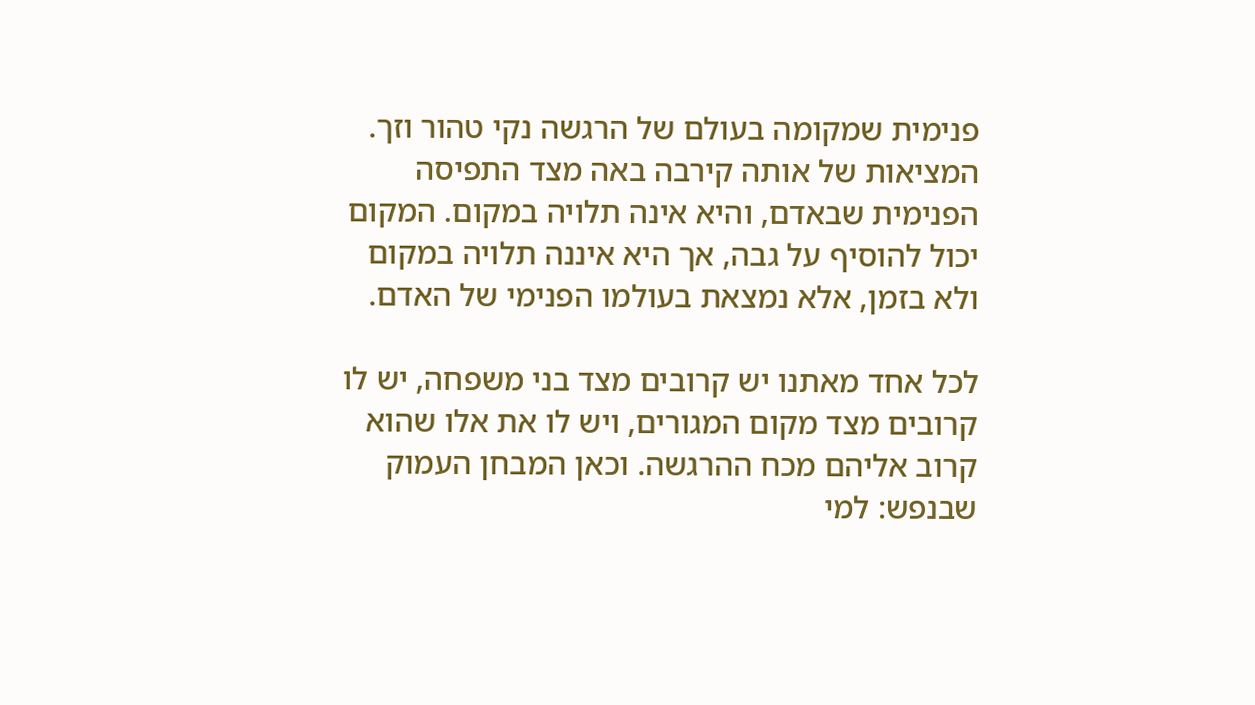פנימית שמקומה בעולם של הרגשה נקי טהור וזך. המציאות של אותה קירבה באה מצד התפיסה הפנימית שבאדם, והיא אינה תלויה במקום. המקום יכול להוסיף על גבה, אך היא איננה תלויה במקום ולא בזמן, אלא נמצאת בעולמו הפנימי של האדם.

לכל אחד מאתנו יש קרובים מצד בני משפחה, יש לו קרובים מצד מקום המגורים, ויש לו את אלו שהוא קרוב אליהם מכח ההרגשה. וכאן המבחן העמוק שבנפש: למי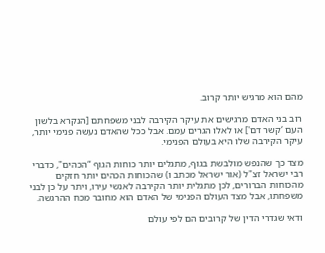מהם הוא מרגיש יותר קרוב.

רוב בני האדם מרגישים את עיקר הקירבה לבני משפחתם [הנקרא בלשון העם ‘קשר דם'] או לאלו הגרים עמם. אבל ככל שהאדם נעשה פנימי יותר, עיקר הקירבה שלו היא בעולם הפנימי.

מצד כך שהנפש מולבשת בגוף, מתגלים יותר כוחות הגוף “הכהים", כדברי רבי ישראל זצ"ל (אור ישראל מכתב ו) שהכוחות הכהים יותר חזקים מהכוחות הברורים, לכן מתגלית יותר הקירבה לאנשי עירו, ויתר על כן לבני משפחתו, אבל מצד העולם הפנימי של האדם הוא מחובר מכח ההרגשה.

ודאי שגדרי הדין של קרובים הם לפי עולם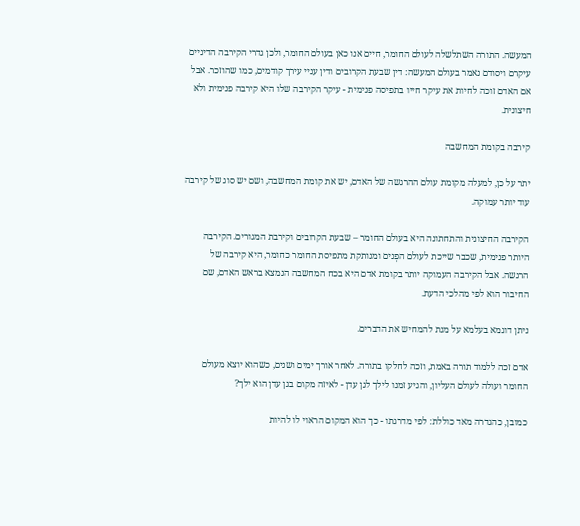המעשה. התורה השתלשלה לעולם החומר, חיים אנו כאן בעולם החומר, ולכן גדרי הקירבה הדיניים עיקרם ויסודם נאמר בעולם המעשה: דין שבעת הקרובים ודין עניי עירך קודמים, כמו שהוזכר. אבל אם האדם זוכה לחיות את עיקר חייו בתפיסה פנימית - עיקר הקירבה שלו היא קירבה פנימית ולא חיצונית.

קירבה בקומת המחשבה

יתר על כן, למעלה מקומת עולם ההרגשה של האדם, יש את קומת המחשבה, ושם יש סוג של קירבה עוד יותר עמוקה.

הקירבה החיצונית והתחתונה היא בעולם החומר – שבעת הקרובים וקירבת המגורים. הקירבה היותר פנימית, שכבר שייכת לעולם הפְנים ומנותקת מתפיסת החומר כחומר, היא קירבה של הרגשה. אבל הקירבה העמוקה יותר בקומת אדם היא בכח המחשבה הנמצא בראש האדם, שם החיבור הוא לפי מהלכי הדעת.

ניתן דוגמא בעלמא על מנת להמחיש את הדברים.

אדם זכה ללמוד תורה באמת, וזכה לחלקו בתורה. לאחר אורך ימים ושנים, כשהוא יוצא מעולם החומר ועולה לעולם העליון, והגיע זמנו לילך לגן עדן - לאיזה מקום בגן עדן הוא ילך?

כמובן, כהגדרה מאד כוללת: לפי מדרגתו - כך הוא המקום הראוי לו להיות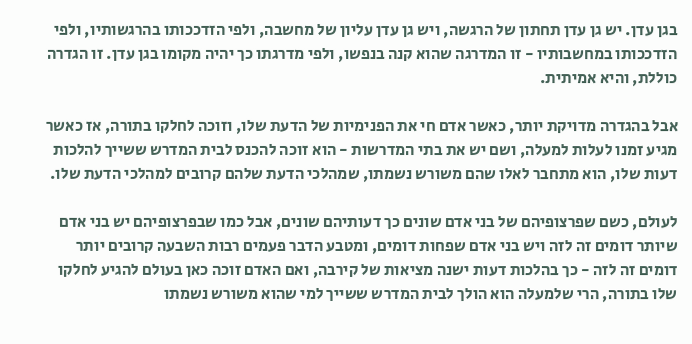בגן עדן. יש גן עדן תחתון של הרגשה, ויש גן עדן עליון של מחשבה, ולפי הזדככותו בהרגשותיו, ולפי הזדככותו במחשבותיו - זו המדרגה שהוא קנה בנפשו, ולפי מדרגתו כך יהיה מקומו בגן עדן. זו הגדרה כוללת, והיא אמיתית.

אבל בהגדרה מדויקת יותר, כאשר אדם חי את הפנימיות של הדעת שלו, וזוכה לחלקו בתורה, אז כאשר מגיע זמנו לעלות למעלה, ושם יש את בתי המדרשות - הוא זוכה להכנס לבית המדרש ששייך להלכות דעות שלו, הוא מתחבר לאלו שהם משורש נשמתו, שמהלכי הדעת שלהם קרובים למהלכי הדעת שלו.

לעולם, כשם שפרצופיהם של בני אדם שונים כך דעותיהם שונים, אבל כמו שבפרצופיהם יש בני אדם שיותר דומים זה לזה ויש בני אדם שפחות דומים, ומטבע הדבר פעמים רבות השבעה קרובים יותר דומים זה לזה - כך בהלכות דעות ישנה מציאות של קירבה, ואם האדם זוכה כאן בעולם להגיע לחלקו שלו בתורה, הרי שלמעלה הוא הולך לבית המדרש ששייך למי שהוא משורש נשמתו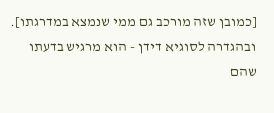[כמובן שזה מורכב גם ממי שנמצא במדרגתו]. ובהגדרה לסוגיא דידן - הוא מרגיש בדעתו שהם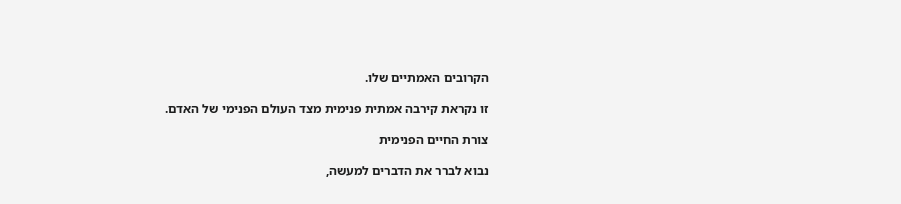הקרובים האמתיים שלו.

זו נקראת קירבה אמתית פנימית מצד העולם הפנימי של האדם.

צורת החיים הפנימית

נבוא לברר את הדברים למעשה,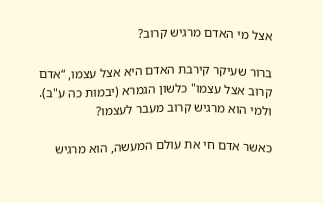אצל מי האדם מרגיש קרוב?

ברור שעיקר קירבת האדם היא אצל עצמו, “אדם קרוב אצל עצמו" כלשון הגמרא (יבמות כה ע"ב). ולמי הוא מרגיש קרוב מעבר לעצמו?

כאשר אדם חי את עולם המעשה, הוא מרגיש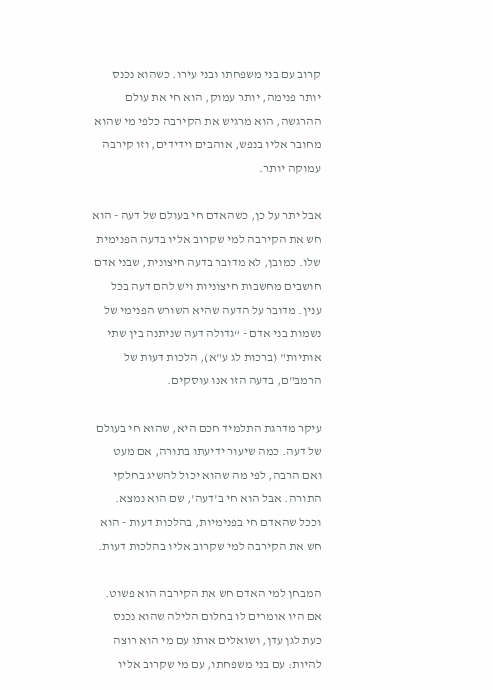קרוב עם בני משפחתו ובני עירו. כשהוא נכנס יותר פנימה, יותר עמוק, הוא חי את עולם ההרגשה, הוא מרגיש את הקירבה כלפי מי שהוא מחובר אליו בנפש, אוהבים וידידים, וזו קירבה עמוקה יותר.

אבל יתר על כן, כשהאדם חי בעולם של דעה - הוא חש את הקירבה למי שקרוב אליו בדעה הפנימית שלו. כמובן, לא מדובר בדעה חיצונית, שבני אדם חושבים מחשבות חיצוניות ויש להם דעה בכל ענין. מדובר על הדעה שהיא השורש הפנימי של נשמות בני אדם - “גדולה דעה שניתנה בין שתי אותיות" (ברכות לג ע"א), הלכות דעות של הרמב"ם, בדעה הזו אנו עוסקים.

עיקר מדרגת התלמיד חכם היא, שהוא חי בעולם של דעה. כמה שיעור ידיעתו בתורה, אם מעט ואם הרבה, לפי מה שהוא יכול להשיג בחלקי התורה. אבל הוא חי ב'דעה', שם הוא נמצא. וככל שהאדם חי בפנימיות, בהלכות דעות - הוא חש את הקירבה למי שקרוב אליו בהלכות דעות.

המבחן למי האדם חש את הקירבה הוא פשוט. אם היו אומרים לו בחלום הלילה שהוא נכנס כעת לגן עדן, ושואלים אותו עם מי הוא רוצה להיות: עם בני משפחתו, עם מי שקרוב אליו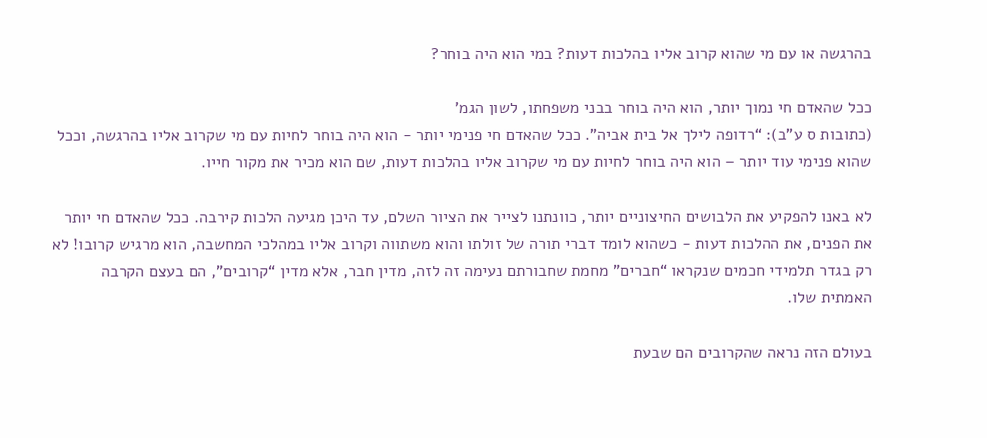בהרגשה או עם מי שהוא קרוב אליו בהלכות דעות? במי הוא היה בוחר?

ככל שהאדם חי נמוך יותר, הוא היה בוחר בבני משפחתו, לשון הגמ'
(כתובות ס ע"ב): “רדופה לילך אל בית אביה". ככל שהאדם חי פנימי יותר - הוא היה בוחר לחיות עם מי שקרוב אליו בהרגשה, וככל שהוא פנימי עוד יותר – הוא היה בוחר לחיות עם מי שקרוב אליו בהלכות דעות, שם הוא מכיר את מקור חייו.

לא באנו להפקיע את הלבושים החיצוניים יותר, כוונתנו לצייר את הציור השלם, עד היכן מגיעה הלכות קירבה. ככל שהאדם חי יותר את הפנים, את ההלכות דעות - כשהוא לומד דברי תורה של זולתו והוא משתווה וקרוב אליו במהלכי המחשבה, הוא מרגיש קרובו! לא רק בגדר תלמידי חכמים שנקראו “חברים" מחמת שחבורתם נעימה זה לזה, מדין חבר, אלא מדין “קרובים", הם בעצם הקרבה האמתית שלו.

בעולם הזה נראה שהקרובים הם שבעת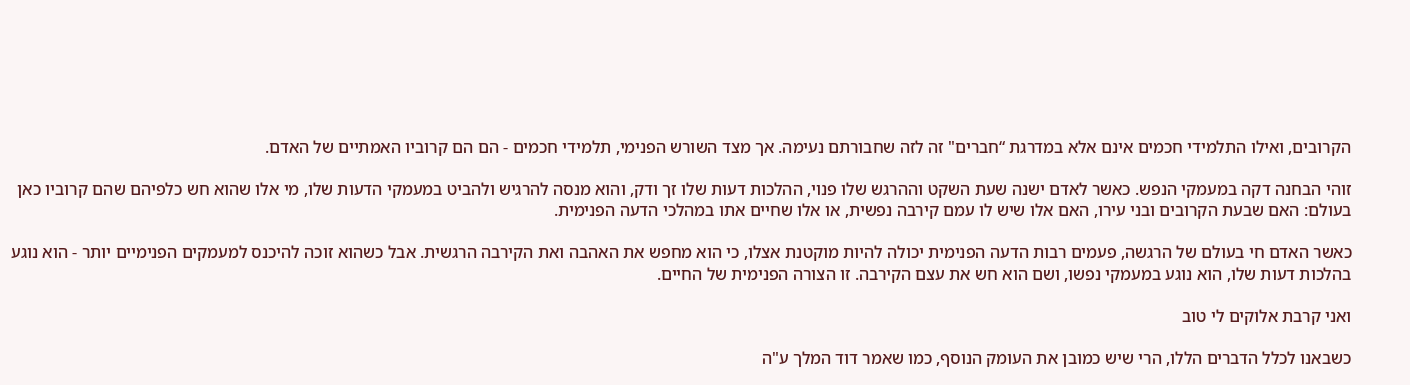הקרובים, ואילו התלמידי חכמים אינם אלא במדרגת “חברים" זה לזה שחבורתם נעימה. אך מצד השורש הפנימי, תלמידי חכמים - הם הם קרוביו האמתיים של האדם.

זוהי הבחנה דקה במעמקי הנפש. כאשר לאדם ישנה שעת השקט וההרגש שלו פנוי, ההלכות דעות שלו זך ודק, והוא מנסה להרגיש ולהביט במעמקי הדעות שלו, מי אלו שהוא חש כלפיהם שהם קרוביו כאן בעולם: האם שבעת הקרובים ובני עירו, האם אלו שיש לו עמם קירבה נפשית, או אלו שחיים אתו במהלכי הדעה הפנימית.

כאשר האדם חי בעולם של הרגשה, פעמים רבות הדעה הפנימית יכולה להיות מוקטנת אצלו, כי הוא מחפש את האהבה ואת הקירבה הרגשית. אבל כשהוא זוכה להיכנס למעמקים הפנימיים יותר - הוא נוגע בהלכות דעות שלו, הוא נוגע במעמקי נפשו, ושם הוא חש את עצם הקירבה. זו הצורה הפנימית של החיים.

ואני קרבת אלוקים לי טוב

כשבאנו לכלל הדברים הללו, הרי שיש כמובן את העומק הנוסף, כמו שאמר דוד המלך ע"ה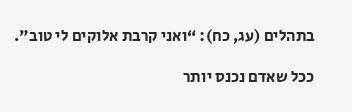בתהלים (עג, כח): “ואני קרבת אלוקים לי טוב".

ככל שאדם נכנס יותר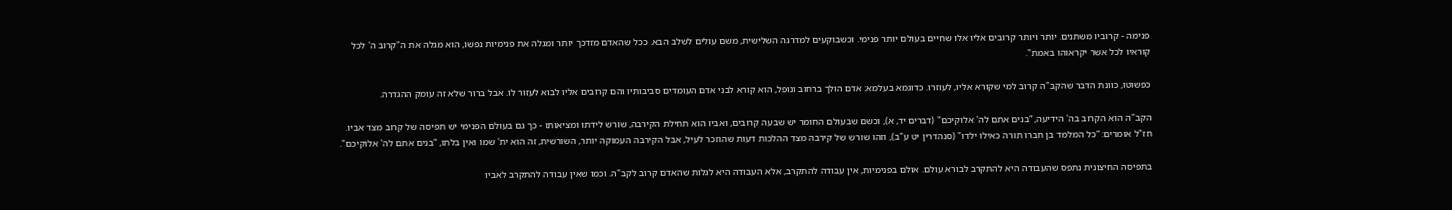פנימה - קרוביו משתנים. יותר ויותר קרובים אליו אלו שחיים בעולם יותר פנימי. וכשבוקעים למדרגה השלישית, משם עולים לשלב הבא. ככל שהאדם מזדכך יותר ומגלה את פנימיות נפשו, הוא מגלה את ה"קרוב ה' לכל קוראיו לכל אשר יקראוהו באמת".

כפשוטו, כוונת הדבר שהקב"ה קרוב למי שקורא אליו, לעוזרו. כדוגמא בעלמא: אדם הולך ברחוב ונופל, הוא קורא לבני אדם העומדים סביבותיו והם קרובים אליו לבוא לעזור לו. אבל ברור שלא זה עומק ההגדרה.

הקב"ה הוא הקרוב בה' הידיעה, “בנים אתם לה' אלוקיכם" (דברים יד, א), וכשם שבעולם החומר יש שבעה קרובים, ואביו הוא תחילת הקירבה, שורש לידתו ומציאותו - כך גם בעולם הפנימי יש תפיסה של קרוב מצד אביו. חז"ל אומרים: “כל המלמד בן חברו תורה כאילו ילדו" (סנהדרין יט ע"ב), וזהו שורש של קירבה מצד ההלכות דעות שהוזכר לעיל, אבל הקירבה העמוקה יותר, השורשית, זה הוא ית' שמו ואין בלתו, “בנים אתם לה' אלוקיכם".

בתפיסה החיצונית נתפס שהעבודה היא להתקרב לבורא עולם. אולם בפנימיות, אין עבודה להתקרב, אלא העבודה היא לגלות שהאדם קרוב לקב"ה. וכמו שאין עבודה להתקרב לאביו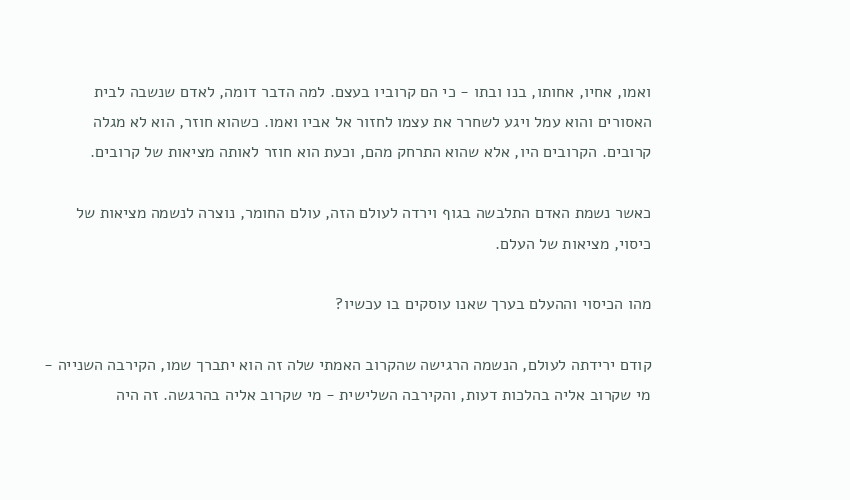ואמו, אחיו, אחותו, בנו ובתו - כי הם קרוביו בעצם. למה הדבר דומה, לאדם שנשבה לבית האסורים והוא עמל ויגע לשחרר את עצמו לחזור אל אביו ואמו. כשהוא חוזר, הוא לא מגלה קרובים. הקרובים היו, אלא שהוא התרחק מהם, וכעת הוא חוזר לאותה מציאות של קרובים.

כאשר נשמת האדם התלבשה בגוף וירדה לעולם הזה, עולם החומר, נוצרה לנשמה מציאות של כיסוי, מציאות של העלם.

מהו הכיסוי וההעלם בערך שאנו עוסקים בו עכשיו?

קודם ירידתה לעולם, הנשמה הרגישה שהקרוב האמתי שלה זה הוא יתברך שמו, הקירבה השנייה - מי שקרוב אליה בהלכות דעות, והקירבה השלישית - מי שקרוב אליה בהרגשה. זה היה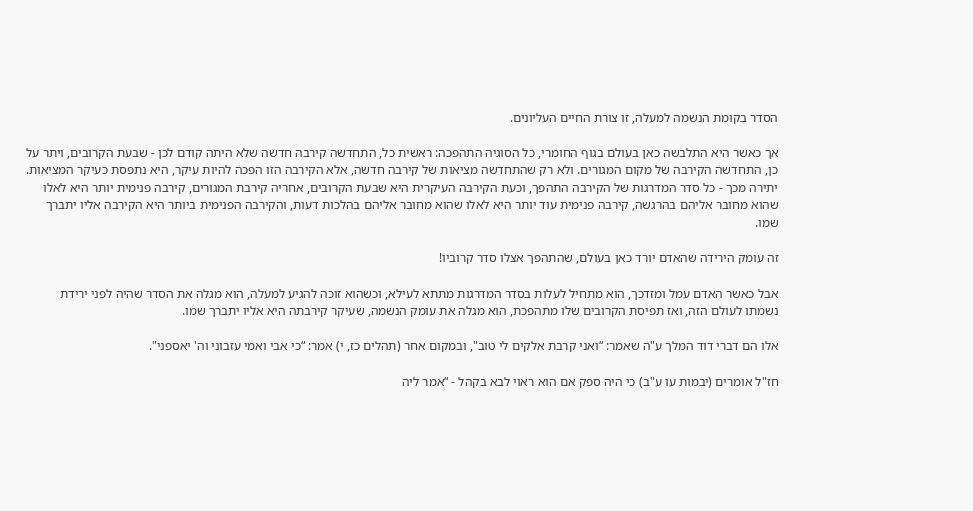הסדר בקומת הנשמה למעלה, זו צורת החיים העליונים.

אך כאשר היא התלבשה כאן בעולם בגוף החומרי, כל הסוגיה התהפכה: ראשית כל, התחדשה קירבה חדשה שלא היתה קודם לכן - שבעת הקרובים, ויתר על כן, התחדשה הקירבה של מקום המגורים. ולא רק שהתחדשה מציאות של קירבה חדשה, אלא הקירבה הזו הפכה להיות עיקר, היא נתפסת כעיקר המציאות. יתירה מכך - כל סדר המדרגות של הקירבה התהפך, וכעת הקירבה העיקרית היא שבעת הקרובים, אחריה קירבת המגורים, קירבה פנימית יותר היא לאלו שהוא מחובר אליהם בהרגשה, קירבה פנימית עוד יותר היא לאלו שהוא מחובר אליהם בהלכות דעות, והקירבה הפנימית ביותר היא הקירבה אליו יתברך שמו.

זה עומק הירידה שהאדם יורד כאן בעולם, שהתהפך אצלו סדר קרוביו!

אבל כאשר האדם עמל ומזדכך, הוא מתחיל לעלות בסדר המדרגות מתתא לעילא, וכשהוא זוכה להגיע למעלה, הוא מגלה את הסדר שהיה לפני ירידת נשמתו לעולם הזה, ואז תפיסת הקרובים שלו מתהפכת, הוא מגלה את עומק הנשמה, שעיקר קירבתה היא אליו יתברך שמו.

אלו הם דברי דוד המלך ע"ה שאמר: “ואני קרבת אלקים לי טוב", ובמקום אחר (תהלים כז, י) אמר: “כי אבי ואמי עזבוני וה' יאספני".

חז"ל אומרים (יבמות עו ע"ב) כי היה ספק אם הוא ראוי לבא בקהל - “אמר ליה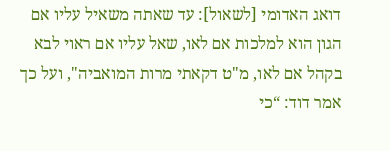דואג האדומי [לשאול]: עד שאתה משאיל עליו אם הגון הוא למלכות אם לאו, שאל עליו אם ראוי לבא בקהל אם לאו, מ"ט דקאתי מרות המואביה", ועל כך אמר דוד: “כי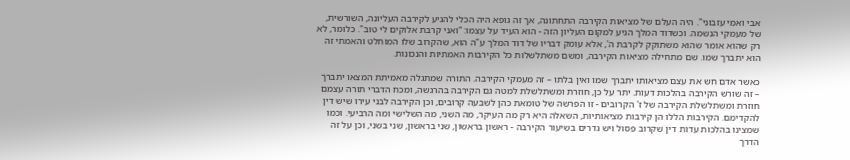אבי ואמי עזבוני". היה העלם של מציאות הקירבה התחתונה, אך זה גופא היה הכלי להגיע לקירבה העליונה, השורשית, של מעמקי הנשמה. וכשדוד המלך הגיע למקום העליון הזה - הוא העיד על עצמו: “ואני קרבת אלוקים לי טוב". כלומר, לא רק שהוא אומר שהוא משתוקק לקרבת ה', אלא עומק דבריו של דוד המלך ע"ה הוא, שהקרוב שלו המוחלט והאמתי זה הוא יתברך שמו. שם מתחילה מציאות הקירבה, ומשם משתלשלות כל הקירבות האמתיות והנכונות.

כאשר אדם חש את עצם מציאותו יתברך שמו ואין בלתו – זה מעמקי הקירבה. התורה שמתגלה מאמיתת המצאו יתברך – זה שורש הקירבה בהלכות דעות. יתר על כן, חוזרת ומשתלשלת למטה גם הקירבה בהרגשה, ומכח הדברי תורה עצמם חוזרת ומשתלשלת הקירבה של ז' הקרובים - זו הפרשה של טומאת כהן לשבעה קרובים, וכן הקירבה לבני עירו שיש דין להקדימם. הקירבות הללו הן קירבות מציאותיות, השאלה היא רק מה העיקר, מה השני, מה השלישי ומה הרביעי. וכמו שמצינו בהלכות עדות דין שקרוב פסול ויש גדרים בשיעור הקירבה - ראשון בראשון, שני בראשון, שני בשני, וכן על זה הדרך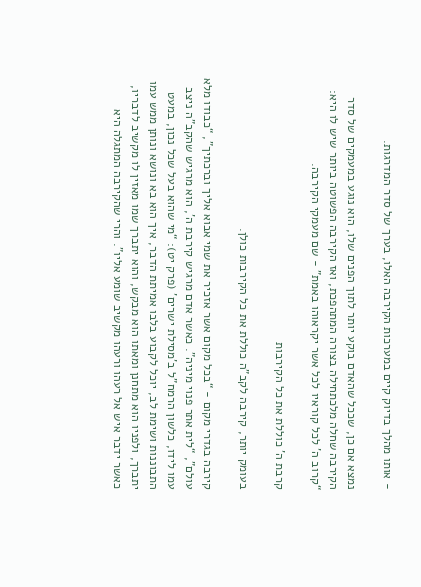- אותו מהלך בדיוק קיים במערכות הקירבה האלו, בערך של סדר המדרגות.

נמצא אם כן, שככל שהאדם בוקע יותר לתוך הפנים שלו, הוא נוגע במעמקים של סדר הקירבה שחלה מלכתחילה בצורה המתהפכת, ואז הקירבה הפשוטה ביותר שיש לו היא: “קרוב ה' לכל קוראיו לכל אשר יקראוהו באמת" - שם מעמקי הקירבה.

קרבת ה' כוללת את כל הקירבות

בעומק יותר, קירבה לקב"ה כוללת את כל הקירבות כולן.

קירבה בגדרי מקום - “בכל מקום אשר אזכיר את שמי אבוא אליך וברכתיך", “כבודו מלא עולם", “לית אתר פנוי מיניה". כאשר אדם מרגיש קירבת ה', הוא מרגיש שהקב"ה ניצב עמו לידו, כלשון הרמח"ל ב'מסילת ישרים' (פרק יט): “מי שהוא בעל שכל נכון, במעט התבוננות ושימת לב, יוכל לקבוע בלבו אמיתת הדבר, איך הוא בא ונושא ונותן ממש עמו יתברך, ולפניו הוא מתחנן ומאתו הוא מבקש, והוא יתברך שמו מאזין לו מקשיב לדבריו, כאשר ידבר איש אל רעהו ורעהו מקשיב שומע אליו". והרי שהקירבה המתגלה היא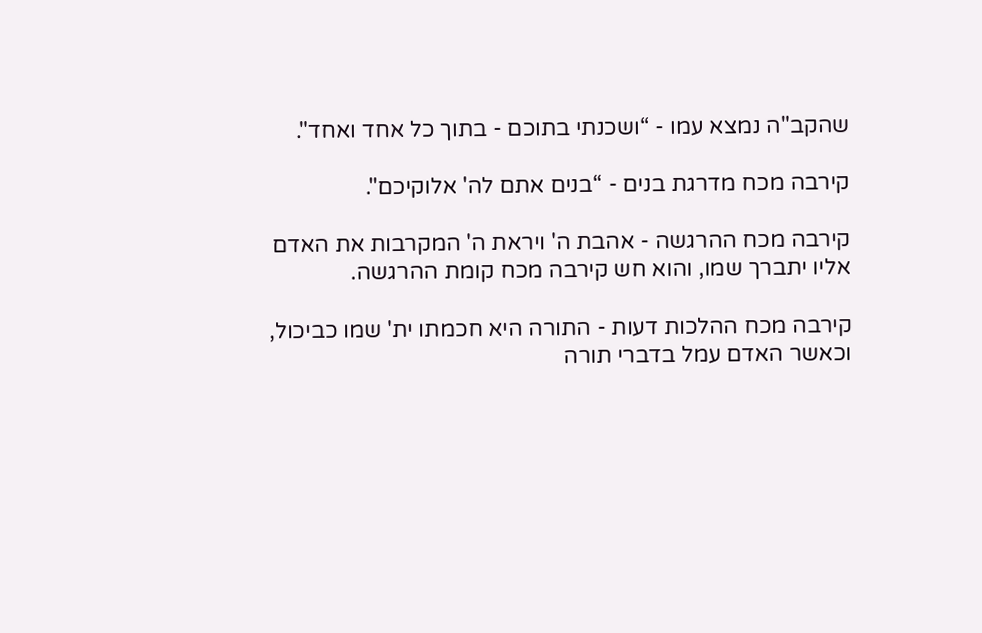שהקב"ה נמצא עמו - “ושכנתי בתוכם - בתוך כל אחד ואחד".

קירבה מכח מדרגת בנים - “בנים אתם לה' אלוקיכם".

קירבה מכח ההרגשה - אהבת ה' ויראת ה' המקרבות את האדם אליו יתברך שמו, והוא חש קירבה מכח קומת ההרגשה.

קירבה מכח ההלכות דעות - התורה היא חכמתו ית' שמו כביכול, וכאשר האדם עמל בדברי תורה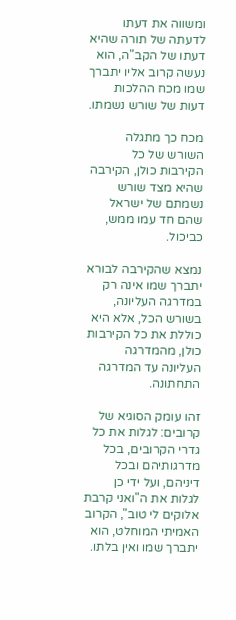ומשווה את דעתו לדעתה של תורה שהיא דעתו של הקב"ה, הוא נעשה קרוב אליו יתברך שמו מכח ההלכות דעות של שורש נשמתו.

מכח כך מתגלה השורש של כל הקירבות כולן, הקירבה שהיא מצד שורש נשמתם של ישראל שהם חד עמו ממש, כביכול.

נמצא שהקירבה לבורא יתברך שמו אינה רק במדרגה העליונה, בשורש הכל, אלא היא כוללת את כל הקירבות כולן, מהמדרגה העליונה עד המדרגה התחתונה.

זהו עומק הסוגיא של קרובים: לגלות את כל גדרי הקרובים, בכל מדרגותיהם ובכל דיניהם, ועל ידי כן לגלות את ה"ואני קרבת אלוקים לי טוב", הקרוב האמיתי המוחלט, הוא יתברך שמו ואין בלתו.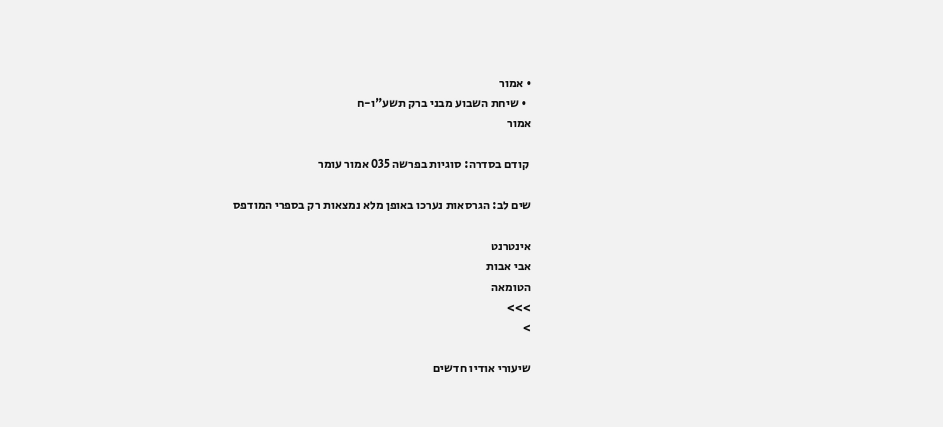• אמור
  • שיחת השבוע מבני ברק תשע"ו-ח
אמור

 קודם בסדרה: סוגיות בפרשה 035 אמור עומר

שים לב: הגרסאות נערכו באופן מלא נמצאות רק בספרי המודפס

אינטרנט
אבי אבות
הטומאה
>>>
>

שיעורי אודיו חדשים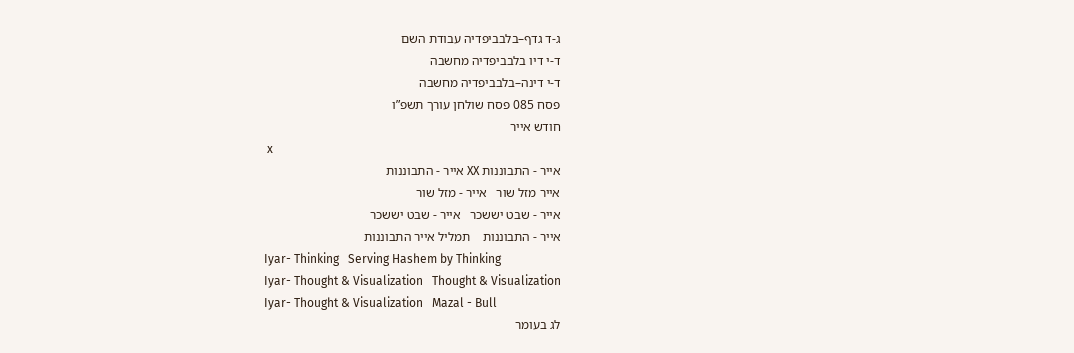ג-ד גדף–בלבביפדיה עבודת השם
ד-י דיו בלבביפדיה מחשבה
ד-י דינה–בלבביפדיה מחשבה
פסח 085 פסח שולחן עורך תשפ”ו
חודש אייר
 x
אייר - התבוננות XX אייר - התבוננות
אייר מזל שור   אייר - מזל שור
אייר - שבט יששכר   אייר - שבט יששכר
אייר - התבוננות    תמליל אייר התבוננות
Iyar- Thinking   Serving Hashem by Thinking
Iyar- Thought & Visualization   Thought & Visualization
Iyar- Thought & Visualization   Mazal - Bull
לג בעומר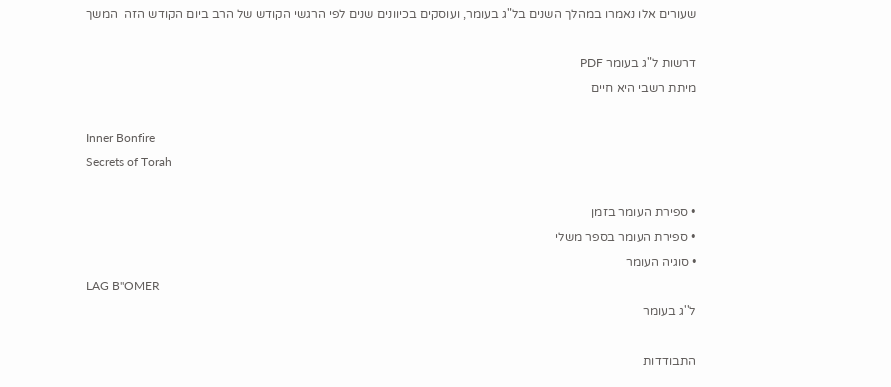שעורים אלו נאמרו במהלך השנים בל"ג בעומר, ועוסקים בכיוונים שנים לפי הרגשי הקודש של הרב ביום הקודש הזה  המשך

דרשות ל"ג בעומר PDF
מיתת רשבי היא חיים

Inner Bonfire
Secrets of Torah

• ספירת העומר בזמן
• ספירת העומר בספר משלי
• סוגיה העומר
LAG B"OMER
ל''ג בעומר

התבודדות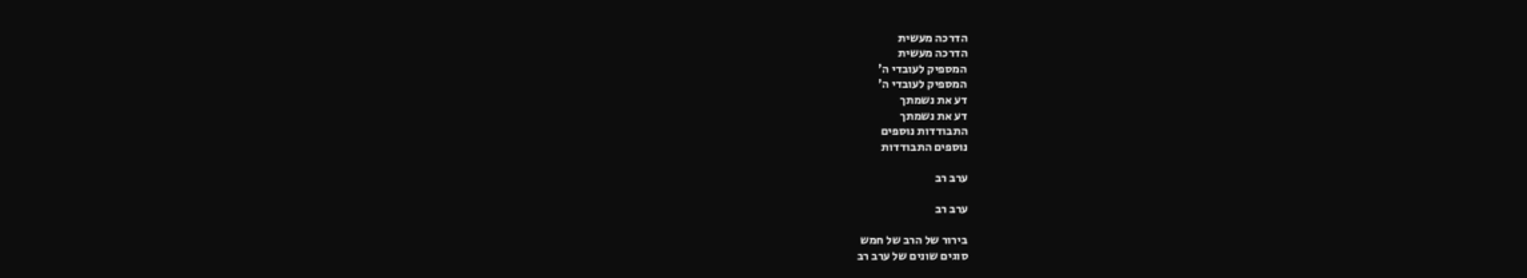הדרכה מעשית
הדרכה מעשית
המספיק לעובדי ה'
המספיק לעובדי ה'
דע את נשמתך
דע את נשמתך
התבודדות נוספים
נוספים התבודדות

ערב רב

ערב רב

בירור של הרב של חמש
סוגים שונים של ערב רב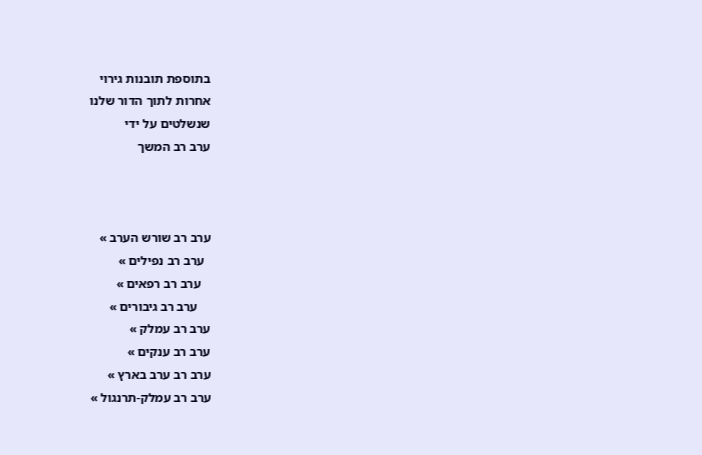בתוספת תובנות גירוי
אחרות לתוך הדור שלנו
שנשלטים על ידי
ערב רב המשך



ערב רב שורש הערב »
  ערב רב נפילים »
   ערב רב רפאים »
    ערב רב גיבורים »
ערב רב עמלק »
ערב רב ענקים »
ערב רב ערב בארץ »
ערב רב עמלק-תרנגול »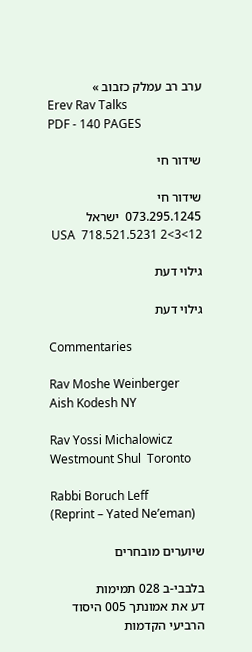ערב רב עמלק כזבוב »
Erev Rav Talks
PDF - 140 PAGES

שידור חי

שידור חי
073.295.1245  ישראל
 USA  718.521.5231 2<3<12

גילוי דעת

גילוי דעת

Commentaries

Rav Moshe Weinberger
Aish Kodesh NY

Rav Yossi Michalowicz
Westmount Shul  Toronto

Rabbi Boruch Leff
(Reprint – Yated Ne’eman)

שיוערים מובחרים

בלבבי-ב 028 תמימות
דע את אמונתך 005 היסוד הרביעי הקדמות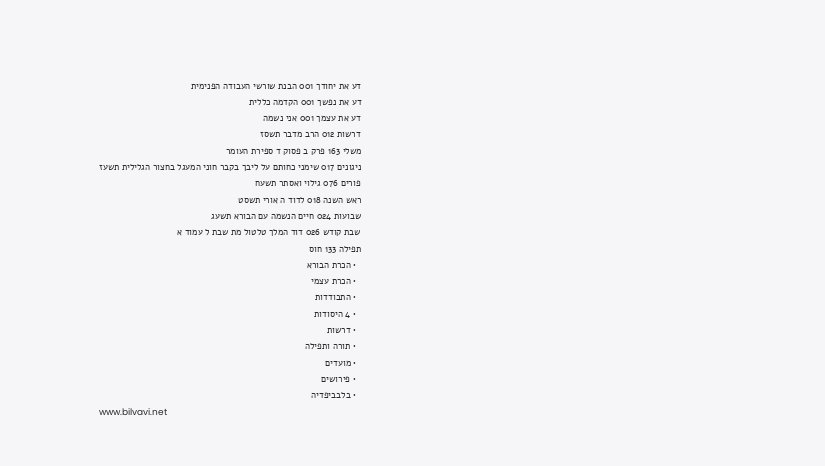דע את יחודך 001 הבנת שורשי העבודה הפנימית
דע את נפשך 001 הקדמה כללית
דע את עצמך 001 אני נשמה
דרשות 012 הרב מדבר תשסז
משלי 163 פרק ב פסוק ד ספירת העומר
ניגונים 017 שימני כחותם על ליבך בקבר חוני המעגל בחצור הגלילית תשעז
פורים 076 גילוי ואסתר תשעח
ראש השנה 018 לדוד ה אורי תשסט
שבועות 024 חיים הנשמה עם הבורא תשעג
שבת קודש 026 דוד המלך טלטול מת שבת ל עמוד א
תפילה 133 חוס
  • הכרת הבורא
  • הכרת עצמי
  • התבודדות
  • 4 היסודות
  • דרשות
  • תורה ותפילה
  • מועדים
  • פירושים
  • בלבביפדיה
www.bilvavi.net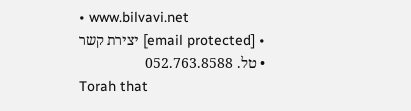• www.bilvavi.net
  • [email protected] יצירת קשר
  • טל. 052.763.8588
Torah that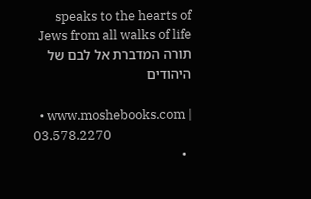speaks to the hearts of Jews from all walks of life תורה המדברת אל לבם של היהודים

  • www.moshebooks.com | 03.578.2270
  •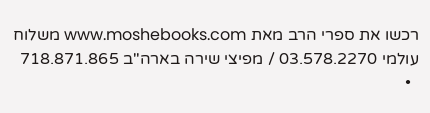רכשו את ספרי הרב מאת www.moshebooks.com משלוח עולמי 03.578.2270 / מפיצי שירה בארה"ב 718.871.865
  •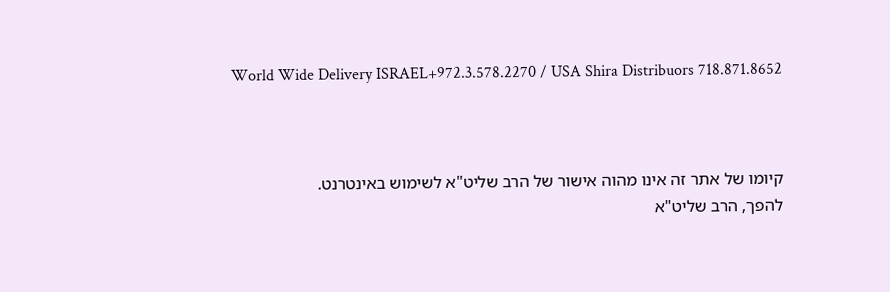World Wide Delivery ISRAEL+972.3.578.2270 / USA Shira Distribuors 718.871.8652



קיומו של אתר זה אינו מהוה אישור של הרב שליט"א לשימוש באינטרנט.
להפך, הרב שליט"א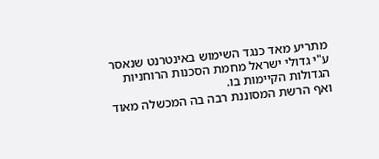מתריע מאד כנגד השימוש באינטרנט שנאסר
ע"י גדולי ישראל מחמת הסכנות הרוחניות הגדולות הקיימות בו.
ואף הרשת המסוננת רבה בה המכשלה מאוד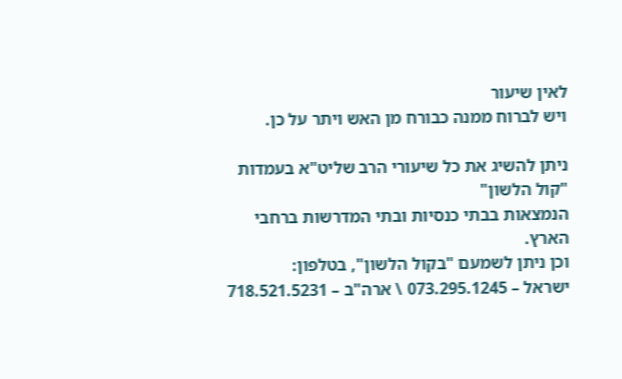לאין שיעור
ויש לברוח ממנה כבורח מן האש ויתר על כן.

ניתן להשיג את כל שיעורי הרב שליט"א בעמדות "קול הלשון"
הנמצאות בבתי כנסיות ובתי המדרשות ברחבי הארץ.
וכן ניתן לשמעם "בקול הלשון", בטלפון:
ישראל – 073.295.1245 \ ארה"ב – 718.521.5231